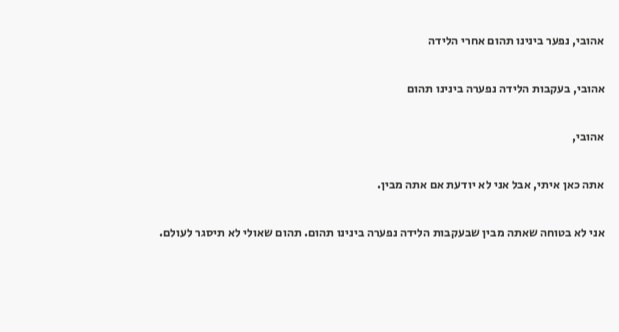אהובי, נפער בינינו תהום אחרי הלידה

אהובי, בעקבות הלידה נפערה בינינו תהום

אהובי,

אתה כאן איתי, אבל אני לא יודעת אם אתה מבין.

אני לא בטוחה שאתה מבין שבעקבות הלידה נפערה בינינו תהום. תהום שאולי לא תיסגר לעולם.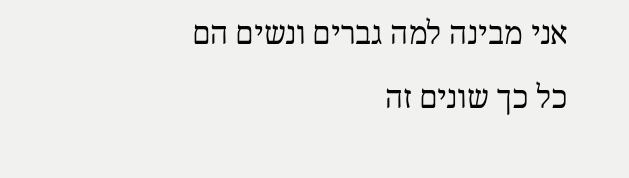אני מבינה למה גברים ונשים הם כל כך שונים זה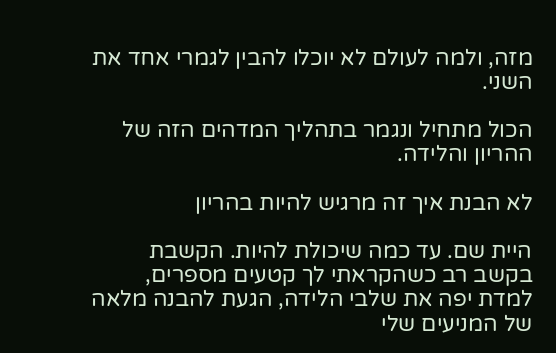מזה, ולמה לעולם לא יוכלו להבין לגמרי אחד את השני.

הכול מתחיל ונגמר בתהליך המדהים הזה של ההריון והלידה.

לא הבנת איך זה מרגיש להיות בהריון

היית שם. עד כמה שיכולת להיות. הקשבת בקשב רב כשהקראתי לך קטעים מספרים, למדת יפה את שלבי הלידה, הגעת להבנה מלאה של המניעים שלי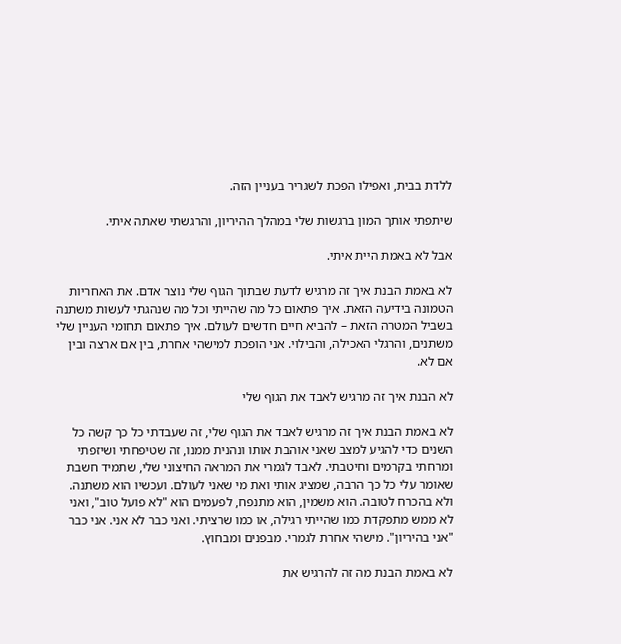ללדת בבית, ואפילו הפכת לשגריר בעניין הזה.

שיתפתי אותך המון ברגשות שלי במהלך ההיריון, והרגשתי שאתה איתי.

אבל לא באמת היית איתי.

לא באמת הבנת איך זה מרגיש לדעת שבתוך הגוף שלי נוצר אדם. את האחריות הטמונה בידיעה הזאת. איך פתאום כל מה שהייתי וכל מה שנהגתי לעשות משתנה בשביל המטרה הזאת – להביא חיים חדשים לעולם. איך פתאום תחומי העניין שלי משתנים, והרגלי האכילה, והבילוי. אני הופכת למישהי אחרת, בין אם ארצה ובין אם לא.

לא הבנת איך זה מרגיש לאבד את הגוף שלי

לא באמת הבנת איך זה מרגיש לאבד את הגוף שלי, זה שעבדתי כל כך קשה כל השנים כדי להגיע למצב שאני אוהבת אותו ונהנית ממנו, זה שטיפחתי ושיזפתי ומרחתי בקרמים וחיטבתי. לאבד לגמרי את המראה החיצוני שלי, שתמיד חשבת שאומר עלי כל כך הרבה, שמציג אותי ואת מי שאני לעולם. ועכשיו הוא משתנה. ולא בהכרח לטובה. הוא משמין, הוא מתנפח, לפעמים הוא "לא פועל טוב", ואני לא ממש מתפקדת כמו שהייתי רגילה, או כמו שרציתי. ואני כבר לא אני. אני כבר "אני בהיריון". מישהי אחרת לגמרי. מבפנים ומבחוץ.

לא באמת הבנת מה זה להרגיש את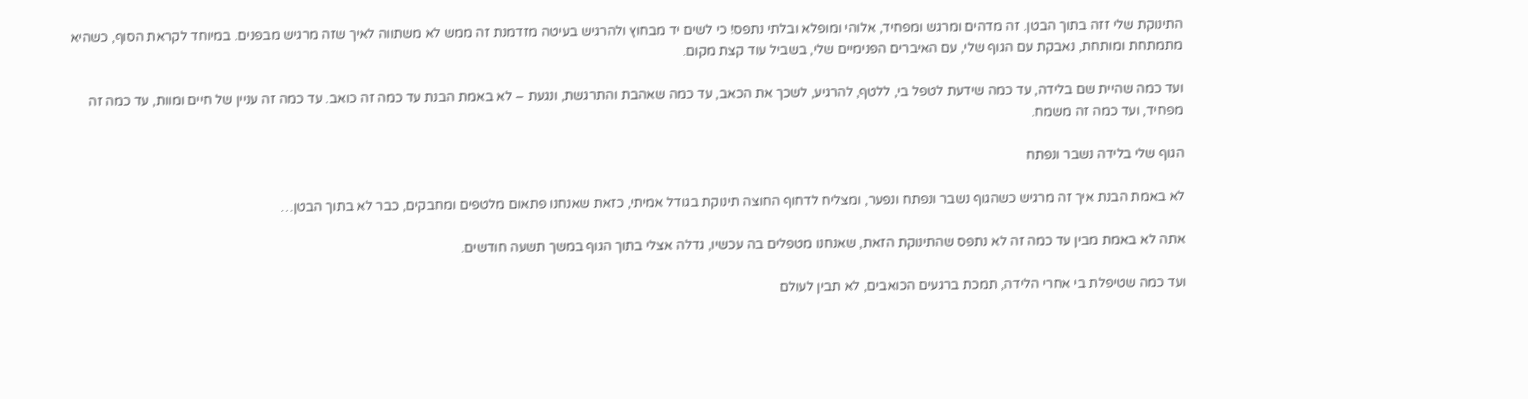התינוקת שלי זזה בתוך הבטן. זה מדהים ומרגש ומפחיד, אלוהי ומופלא ובלתי נתפס! כי לשים יד מבחוץ ולהרגיש בעיטה מזדמנת זה ממש לא משתווה לאיך שזה מרגיש מבפנים. במיוחד לקראת הסוף, כשהיא מתמתחת ומותחת, נאבקת עם הגוף שלי, עם האיברים הפנימיים שלי, בשביל עוד קצת מקום.

ועד כמה שהיית שם בלידה, עד כמה שידעת לטפל בי, ללטף, להרגיע, לשכך את הכאב, עד כמה שאהבת והתרגשת, ונגעת – לא באמת הבנת עד כמה זה כואב. עד כמה זה עניין של חיים ומוות, עד כמה זה מפחיד, ועד כמה זה משמח.

הגוף שלי בלידה נשבר ונפתח

לא באמת הבנת איך זה מרגיש כשהגוף נשבר ונפתח ונפער, ומצליח לדחוף החוצה תינוקת בגודל אמיתי, כזאת שאנחנו פתאום מלטפים ומחבקים, כבר לא בתוך הבטן…

אתה לא באמת מבין עד כמה זה לא נתפס שהתינוקת הזאת, שאנחנו מטפלים בה עכשיו, גדלה אצלי בתוך הגוף במשך תשעה חודשים.

ועד כמה שטיפלת בי אחרי הלידה, תמכת ברגעים הכואבים, לא תבין לעולם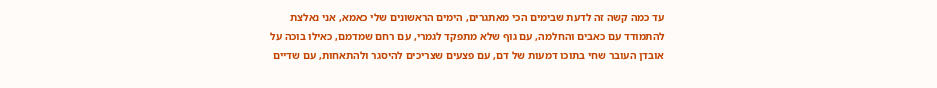עד כמה קשה זה לדעת שבימים הכי מאתגרים, הימים הראשונים שלי כאמא, אני נאלצת להתמודד עם כאבים והחלמה, עם גוף שלא מתפקד לגמרי, עם רחם שמדמם, כאילו בוכה על אובדן העובר שחי בתוכו דמעות של דם, עם פצעים שצריכים להיסגר ולהתאחות, עם שדיים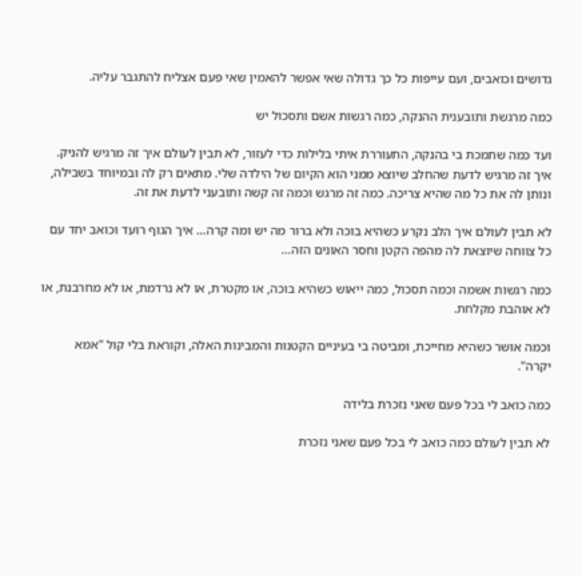גדושים וכואבים, ועם עייפות כל כך גדולה שאי אפשר להאמין שאי פעם אצליח להתגבר עליה.

כמה מרגשת ותובענית ההנקה, כמה רגשות אשם ותסכול יש

ועד כמה שתמכת בי בהנקה, התעוררת איתי בלילות כדי לעזור, לא תבין לעולם איך זה מרגיש להניק. איך זה מרגיש לדעת שהחלב שיוצא ממני הוא הקיום של הילדה שלי. מתאים רק לה ובמיוחד בשבילה, ונותן לה את כל מה שהיא צריכה. כמה זה מרגש וכמה זה קשה ותובעני לדעת את זה.

לא תבין לעולם איך הלב נקרע כשהיא בוכה ולא ברור מה יש ומה קרה… איך הגוף רועד וכואב יחד עם כל צווחה שיוצאת לה מהפה הקטן וחסר האונים הזה…

כמה רגשות אשמה וכמה תסכול, כמה ייאוש כשהיא בוכה, או מקטרת, או לא נרדמת, או לא מחרבנת, או לא אוהבת מקלחת.

וכמה אושר כשהיא מחייכת, ומביטה בי בעיניים הקטנות והמבינות האלה, וקוראת בלי קול "אמא יקרה".

כמה כואב לי בכל פעם שאני נזכרת בלידה

לא תבין לעולם כמה כואב לי בכל פעם שאני נזכרת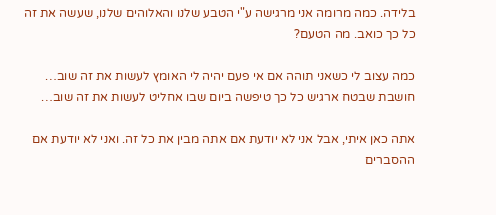בלידה. כמה מרומה אני מרגישה ע"י הטבע שלנו והאלוהים שלנו, שעשה את זה כל כך כואב. מה הטעם?

כמה עצוב לי כשאני תוהה אם אי פעם יהיה לי האומץ לעשות את זה שוב… חושבת שבטח ארגיש כל כך טיפשה ביום שבו אחליט לעשות את זה שוב…

אתה כאן איתי, אבל אני לא יודעת אם אתה מבין את כל זה. ואני לא יודעת אם ההסברים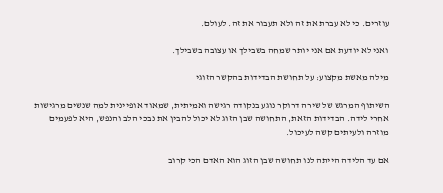עוזרים. כי לא עברת את זה ולא תעבור את זה. לעולם.

ואני לא יודעת אם אני יותר שמחה בשבילך או עצובה בשבילך.

מילה מאשת מקצוע: על תחושת הבדידות בהקשר הזוגי

השיתוף המרגש של שירה דרוקר נוגע בנקודה רגישה ואמיתית, שמאוד אופיינית למה שנשים מרגישות אחרי לידה. הבדידות הזאת, התחושה שבן הזוג לא יכול להבין את נבכי הלב והנפש, היא לפעמים מוזרה ולעיתים קשה לעיכול.

אם עד הלידה הייתה לנו תחושה שבן הזוג הוא האדם הכי קרוב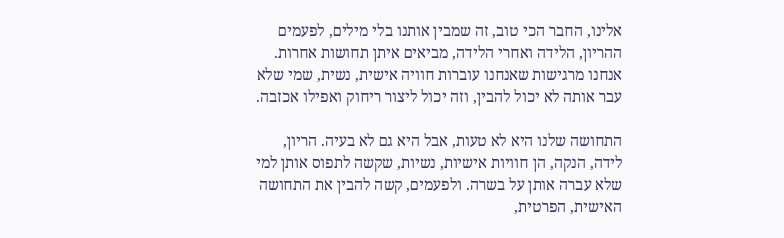אלינו, החבר הכי טוב, זה שמבין אותנו בלי מילים, לפעמים ההריון, הלידה ואחרי הלידה, מביאים איתן תחושות אחרות. אנחנו מרגישות שאנחנו עוברות חוויה אישית, נשית, שמי שלא עבר אותה לא יכול להבין, וזה יכול ליצור ריחוק ואפילו אכזבה.

התחושה שלנו היא לא טעות, אבל היא גם לא בעיה. הריון, לידה, הנקה, הן חוויות אישיות, נשיות, שקשה לתפוס אותן למי שלא עברה אותן על בשרה. ולפעמים, קשה להבין את התחושה האישית, הפרטית,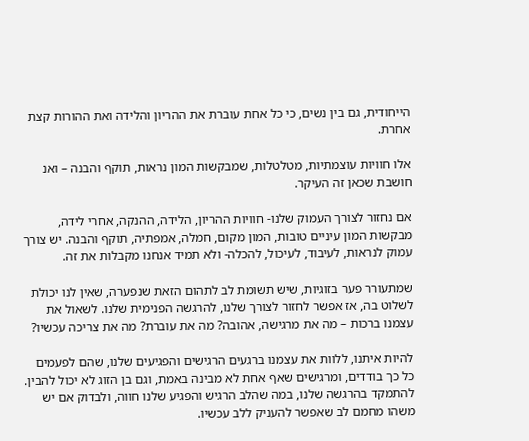הייחודית, גם בין נשים, כי כל אחת עוברת את ההריון והלידה ואת ההורות קצת אחרת.

אלו חוויות עוצמתיות, מטלטלות, שמבקשות המון נראות, תוקף והבנה – ואנ חושבת שכאן זה העיקר.

אם נחזור לצורך העמוק שלנו- חוויות ההריון, הלידה, ההנקה, אחרי לידה, מבקשות המון עיניים טובות, המון מקום, חמלה, אמפתיה, תוקף והבנה. יש צורך עמוק לנראות, לעיבוד, לעיכול, להכלה- ולא תמיד אנחנו מקבלות את זה.

שמתעורר פער בזוגיות, שיש תשומת לב לתהום הזאת שנפערה, שאין לנו יכולת לשלוט בה, אז אפשר לחזור לצורך שלנו, להרגשה הפנימית שלנו. לשאול את עצמנו ברכות – מה את מרגישה, אהובה? מה את עוברת? מה את צריכה עכשיו?

להיות איתנו, ללוות את עצמנו ברגעים הרגישים והפגיעים שלנו, שהם לפעמים כל כך בודדים, ומרגישים שאף אחת לא מבינה באמת, וגם בן הזוג לא יכול להבין. להתמקד בהרגשה שלנו, במה שהלב הרגיש והפגיע שלנו חווה, ולבדוק אם יש משהו מחמם לב שאפשר להעניק ללב עכשיו.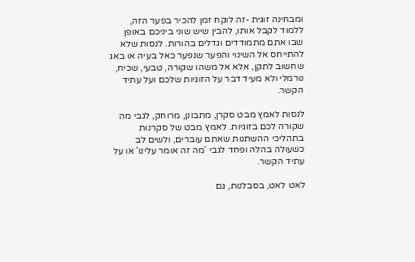ומבחינה זוגית -זה לוקח זמן להכיר בפער הזה, ללמוד לקבל אותו, להבין שיש שוני ביניכם באופן שבו אתם מתמודדים וגדלים בהורות. לנסות שלא להתייחס אל השינוי והפער שנפער כאל בעיה או באג שחשוב לתקן, אלא אל משהו שקורה, טבעי, שכיח, נורמלי ולא מעיד דבר על הזוגיות שלכם ועל עתיד הקשר.

לנסות לאמץ מבט סקרן, מתבונן, מרוחק, לגבי מה שקורה לכם בזוגיות. לאמץ מבט של סקרנות בתהליכי ההשתנות שאתם עוברים, ולשים לב כשעולה בהלה ופחד לגבי 'מה זה אומר עלינו' או על עתיד הקשר.

לאט לאט, בסבלנות, גם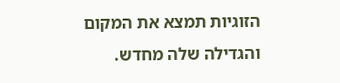הזוגיות תמצא את המקום והגדילה שלה מחדש.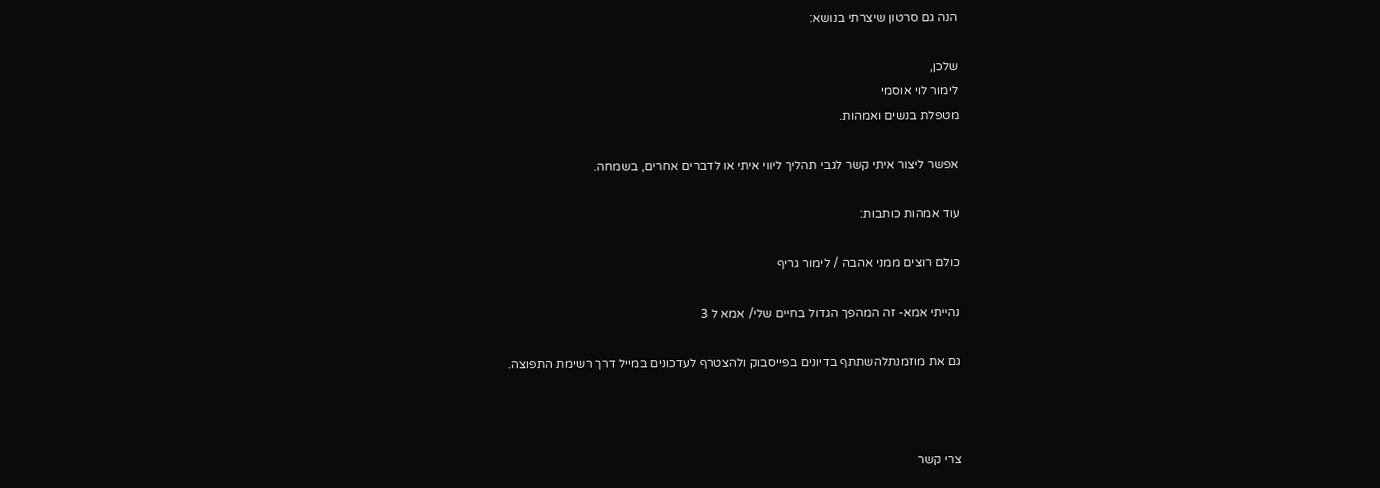הנה גם סרטון שיצרתי בנושא:

שלכן,
לימור לוי אוסמי
מטפלת בנשים ואמהות.

אפשר ליצור איתי קשר לגבי תהליך ליווי איתי או לדברים אחרים, בשמחה.

עוד אמהות כותבות:

כולם רוצים ממני אהבה / לימור גריף

נהייתי אמא- זה המהפך הגדול בחיים שלי/ אמא ל 3

גם את מוזמנתלהשתתף בדיונים בפייסבוק ולהצטרף לעדכונים במייל דרך רשימת התפוצה.



צרי קשר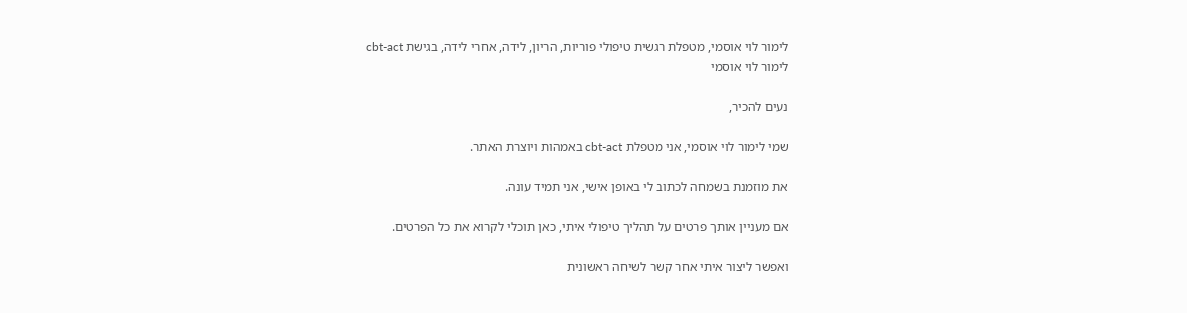לימור לוי אוסמי, מטפלת רגשית טיפולי פוריות, הריון, לידה, אחרי לידה, בגישת cbt-act
לימור לוי אוסמי

נעים להכיר,

שמי לימור לוי אוסמי, אני מטפלת cbt-act באמהות ויוצרת האתר.

את מוזמנת בשמחה לכתוב לי באופן אישי, אני תמיד עונה.

אם מעניין אותך פרטים על תהליך טיפולי איתי, כאן תוכלי לקרוא את כל הפרטים.

ואפשר ליצור איתי אחר קשר לשיחה ראשונית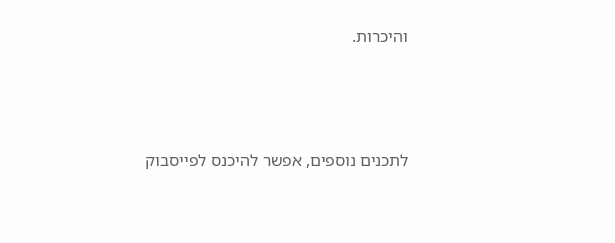והיכרות.





לתכנים נוספים, אפשר להיכנס לפייסבוק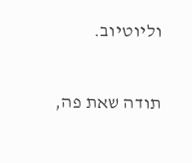וליוטיוב.

תודה שאת פה,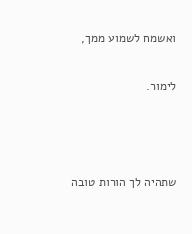ואשמח לשמוע ממך,

לימור.



שתהיה לך הורות טובה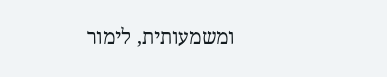ומשמעותית, לימור